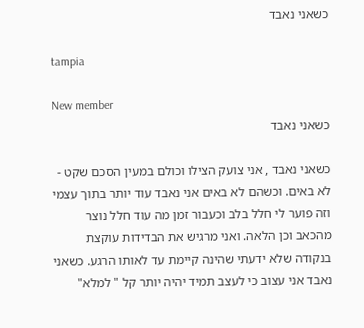כשאני נאבד

tampia

New member
כשאני נאבד

כשאני נאבד , אני צועק הצילו וכולם במעין הסכם שקט - לא באים. וכשהם לא באים אני נאבד עוד יותר בתוך עצמי וזה פוער לי חלל בלב וכעבור זמן מה עוד חלל נוצר מהכאב וכן הלאה. ואני מרגיש את הבדידות עוקצת בנקודה שלא ידעתי שהינה קיימת עד לאותו הרגע. כשאני נאבד אני עצוב כי לעצב תמיד יהיה יותר קל " למלא"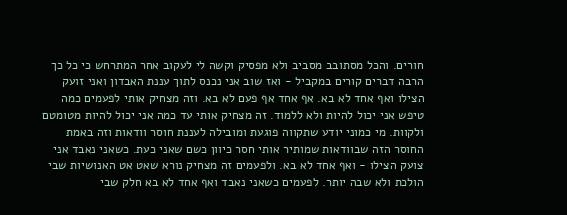חורים. והכל מסתובב מסביב ולא מפסיק וקשה לי לעקוב אחר המתרחש כי כל כך הרבה דברים קורים במקביל - ואז שוב אני נכנס לתוך עננת האבדון ואני זועק הצילו ואף אחד לא בא. אף אחד אף פעם לא בא. וזה מצחיק אותי לפעמים כמה טיפש אני יכול להיות ולא ללמוד. זה מצחיק אותי עד כמה אני יכול להיות מטומטם ולקוות. מי כמוני יודע שתקווה פוגעת ומובילה לעננת חוסר וודאות וזה באמת החוסר הזה שבוודאות שמותיר אותי חסר כיוון כשם שאני כעת. כשאני נאבד אני צועק הצילו - ואף אחד לא בא. ולפעמים זה מצחיק נורא שאט אט האנושיות שבי הולכת ולא שבה יותר. לפעמים כשאני נאבד ואף אחד לא בא חלק שבי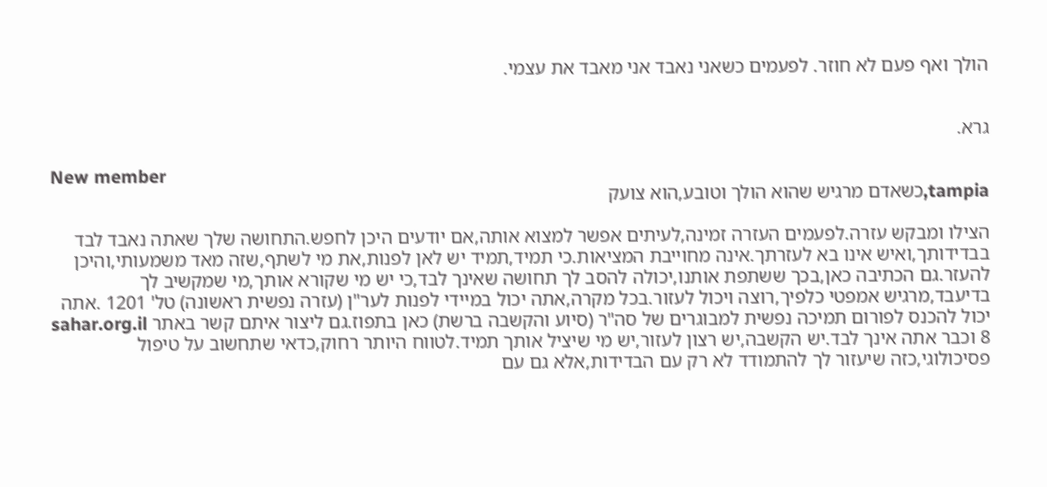הולך ואף פעם לא חוזר. לפעמים כשאני נאבד אני מאבד את עצמי.


גרא.

New member
tampia,כשאדם מרגיש שהוא הולך וטובע,הוא צועק

הצילו ומבקש עזרה.לפעמים העזרה זמינה,לעיתים אפשר למצוא אותה,אם יודעים היכן לחפש.התחושה שלך שאתה נאבד לבד בבדידותך,ואיש אינו בא לעזרתך.אינה מחוייבת המציאות.כי תמיד,תמיד יש לאן לפנות,את מי לשתף,שזה מאד משמעותי,והיכן להעזר.גם הכתיבה כאן,בכך ששתפת אותנו,יכולה להסב לך תחושה שאינך לבד,כי יש מי שקורא אותך,מי שמקשיב לך בדיעבד,מרגיש אמפטי כלפיך,רוצה ויכול לעזור.בכל מקרה,אתה יכול במיידי לפנות לער"ן (עזרה נפשית ראשונה) טל' 1201 .אתה יכול להכנס לפורום תמיכה נפשית למבוגרים של סה"ר (סיוע והקשבה ברשת) כאן בתפוז.גם ליצור איתם קשר באתר sahar.org.il 8 וכבר אתה אינך לבד.יש הקשבה,יש רצון לעזור,יש מי שיציל אותך תמיד.לטווח היותר רחוק,כדאי שתחשוב על טיפול פסיכולוגי,כזה שיעזור לך להתמודד לא רק עם הבדידות,אלא גם עם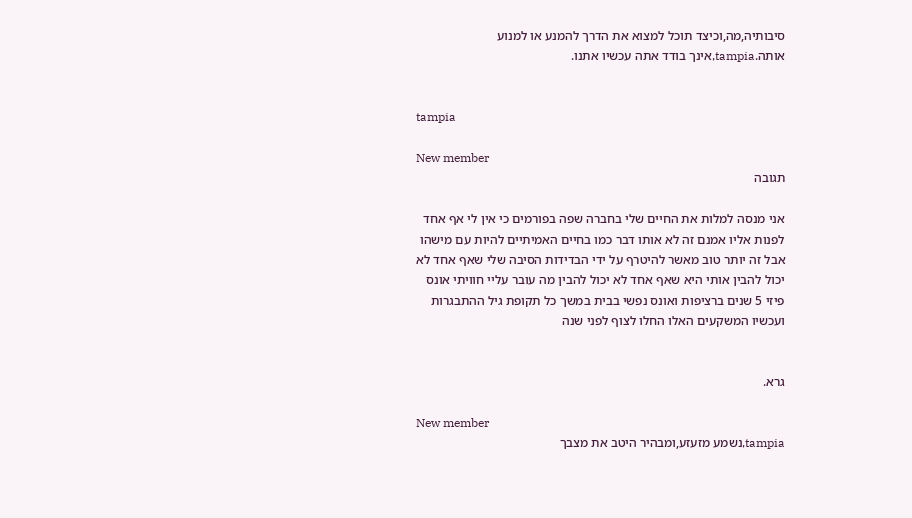סיבותיה,מה,וכיצד תוכל למצוא את הדרך להמנע או למנוע אותה.tampia,אינך בודד אתה עכשיו אתנו.


tampia

New member
תגובה

אני מנסה למלות את החיים שלי בחברה שפה בפורמים כי אין לי אף אחד לפנות אליו אמנם זה לא אותו דבר כמו בחיים האמיתיים להיות עם מישהו אבל זה יותר טוב מאשר להיטרף על ידי הבדידות הסיבה שלי שאף אחד לא יכול להבין אותי היא שאף אחד לא יכול להבין מה עובר עליי חוויתי אונס פיזי 5 שנים ברציפות ואונס נפשי בבית במשך כל תקופת גיל ההתבגרות ועכשיו המשקעים האלו החלו לצוף לפני שנה


גרא.

New member
tampia,נשמע מזעזע,ומבהיר היטב את מצבך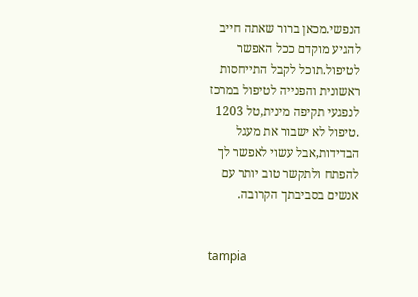הנפשי.מכאן ברור שאתה חייב להגיע מוקדם ככל האפשר לטיפול.תוכל לקבל התייחסות ראשונית והפנייה לטיפול במרכז לנפגעי תקיפה מינית,טל 1203 .טיפול לא ישבור את מעגל הבדידות,אבל עשוי לאפשר לך להפתח ולתקשר טוב יותר עם אנשים בסביבתך הקרובה.


tampia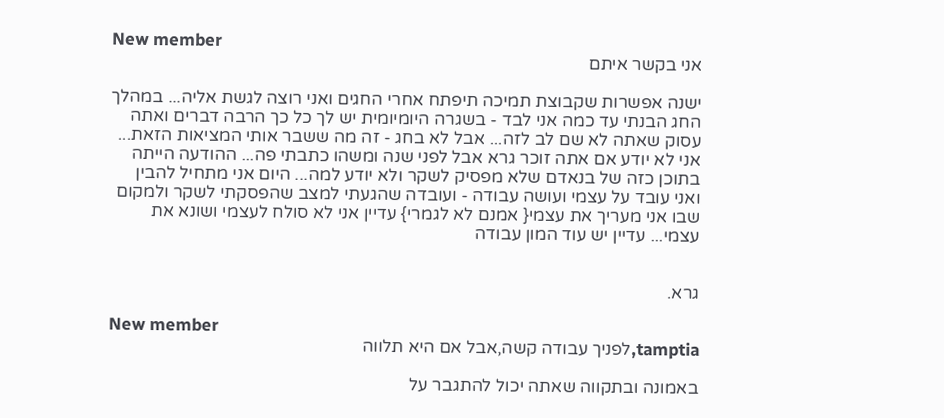New member
אני בקשר איתם

ישנה אפשרות שקבוצת תמיכה תיפתח אחרי החגים ואני רוצה לגשת אליה... במהלך החג הבנתי עד כמה אני לבד - בשגרה היומיומית יש לך כל כך הרבה דברים ואתה עסוק שאתה לא שם לב לזה... אבל לא בחג - זה מה ששבר אותי המציאות הזאת... אני לא יודע אם אתה זוכר גרא אבל לפני שנה ומשהו כתבתי פה... ההודעה הייתה בתוכן כזה של בנאדם שלא מפסיק לשקר ולא יודע למה... היום אני מתחיל להבין ואני עובד על עצמי ועושה עבודה - ועובדה שהגעתי למצב שהפסקתי לשקר ולמקום שבו אני מעריך את עצמי{ אמנם לא לגמרי} עדיין אני לא סולח לעצמי ושונא את עצמי... עדיין יש עוד המון עבודה


גרא.

New member
tamptia,לפניך עבודה קשה,אבל אם היא תלווה

באמונה ובתקווה שאתה יכול להתגבר על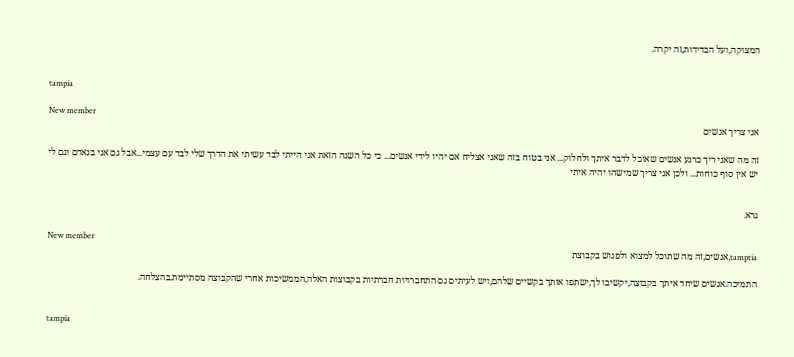המצוקה,ועל הבדידות,זה יקרה.


tampia

New member
אני צריך אנשים

זה מה שאני ריך כרגע אנשים שאוכל לדבר איתך ולחלוק... אני בטוח בזה שאני אצליח אם יהיו לידי אנשים... כי כל השנה הזאת אני הייתי לבד עשיתי את הדרך שלי לבד עם עצמי...אבל גם אני בנאדם וגם לי יש אין סוף כוחות... ולכן אני צריך שמישהו יהיה איתי


גרא.

New member
tamptia,אנשים,זה מה שתוכל למצוא ולפגוש בקבוצת

התמיכה.אנשים שיחד איתך בקבוצה,יקשיבו לך,ישתפו אותך בקשיים שלהם,ויש לעיתים גם התחברויות חברתיות בקבוצות האלה,הממשיכות אחרי שהקבוצה מסתיימת.בהצלחה.


tampia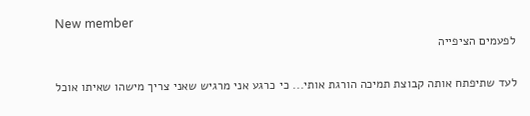New member
לפעמים הציפייה

לעד שתיפתח אותה קבוצת תמיכה הורגת אותי... כי כרגע אני מרגיש שאני צריך מישהו שאיתו אוכל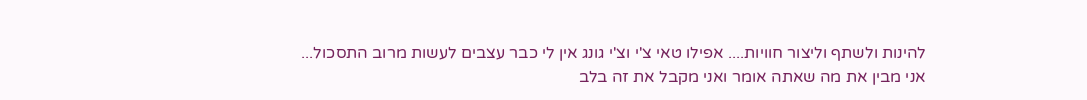להינות ולשתף וליצור חוויות.... אפילו טאי צ'י וצ'י גונג אין לי כבר עצבים לעשות מרוב התסכול... אני מבין את מה שאתה אומר ואני מקבל את זה בלב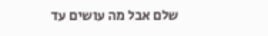שלם אבל מה עושים עד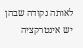לאותה נקודה שבהן יש אינטרקציה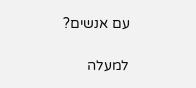עם אנשים?

למעלה